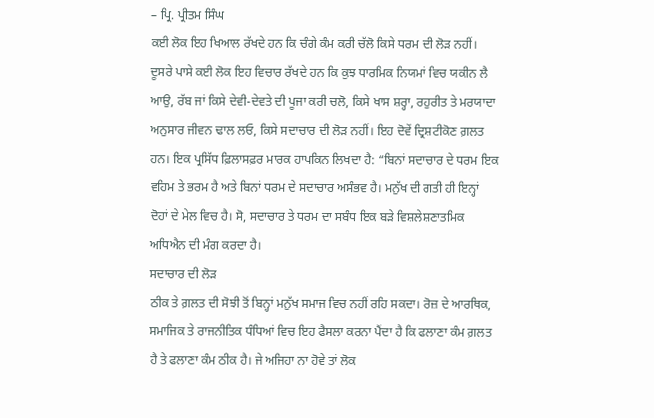– ਪ੍ਰਿ. ਪ੍ਰੀਤਮ ਸਿੰਘ
ਕਈ ਲੋਕ ਇਹ ਖਿਆਲ ਰੱਖਦੇ ਹਨ ਕਿ ਚੰਗੇ ਕੰਮ ਕਰੀ ਚੱਲੋ ਕਿਸੇ ਧਰਮ ਦੀ ਲੋੜ ਨਹੀਂ। ਦੂਸਰੇ ਪਾਸੇ ਕਈ ਲੋਕ ਇਹ ਵਿਚਾਰ ਰੱਖਦੇ ਹਨ ਕਿ ਕੁਝ ਧਾਰਮਿਕ ਨਿਯਮਾਂ ਵਿਚ ਯਕੀਨ ਲੈ ਆਉ, ਰੱਬ ਜਾਂ ਕਿਸੇ ਦੇਵੀ-ਦੇਵਤੇ ਦੀ ਪੂਜਾ ਕਰੀ ਚਲੋ, ਕਿਸੇ ਖਾਸ ਸ਼ਰ੍ਹਾ, ਰਹੁਰੀਤ ਤੇ ਮਰਯਾਦਾ ਅਨੁਸਾਰ ਜੀਵਨ ਢਾਲ ਲਓ, ਕਿਸੇ ਸਦਾਚਾਰ ਦੀ ਲੋੜ ਨਹੀਂ। ਇਹ ਦੋਵੇਂ ਦ੍ਰਿਸ਼ਟੀਕੋਣ ਗ਼ਲਤ ਹਨ। ਇਕ ਪ੍ਰਸਿੱਧ ਫ਼ਿਲਾਸਫ਼ਰ ਮਾਰਕ ਹਾਪਕਿਨ ਲਿਖਦਾ ਹੈ: “ਬਿਨਾਂ ਸਦਾਚਾਰ ਦੇ ਧਰਮ ਇਕ ਵਹਿਮ ਤੇ ਭਰਮ ਹੈ ਅਤੇ ਬਿਨਾਂ ਧਰਮ ਦੇ ਸਦਾਚਾਰ ਅਸੰਭਵ ਹੈ। ਮਨੁੱਖ ਦੀ ਗਤੀ ਹੀ ਇਨ੍ਹਾਂ ਦੋਹਾਂ ਦੇ ਮੇਲ ਵਿਚ ਹੈ। ਸੋ, ਸਦਾਚਾਰ ਤੇ ਧਰਮ ਦਾ ਸਬੰਧ ਇਕ ਬੜੇ ਵਿਸ਼ਲੇਸ਼ਣਾਤਮਿਕ ਅਧਿਐਨ ਦੀ ਮੰਗ ਕਰਦਾ ਹੈ।
ਸਦਾਚਾਰ ਦੀ ਲੋੜ
ਠੀਕ ਤੇ ਗ਼ਲਤ ਦੀ ਸੋਝੀ ਤੋਂ ਬਿਨ੍ਹਾਂ ਮਨੁੱਖ ਸਮਾਜ ਵਿਚ ਨਹੀਂ ਰਹਿ ਸਕਦਾ। ਰੋਜ਼ ਦੇ ਆਰਥਿਕ, ਸਮਾਜਿਕ ਤੇ ਰਾਜਨੀਤਿਕ ਧੰਧਿਆਂ ਵਿਚ ਇਹ ਫੈਸਲਾ ਕਰਨਾ ਪੈਂਦਾ ਹੈ ਕਿ ਫਲਾਣਾ ਕੰਮ ਗ਼ਲਤ ਹੈ ਤੇ ਫਲਾਣਾ ਕੰਮ ਠੀਕ ਹੈ। ਜੇ ਅਜਿਹਾ ਨਾ ਹੋਵੇ ਤਾਂ ਲੋਕ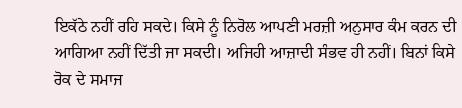ਇਕੱਠੇ ਨਹੀਂ ਰਹਿ ਸਕਦੇ। ਕਿਸੇ ਨੂੰ ਨਿਰੋਲ ਆਪਣੀ ਮਰਜ਼ੀ ਅਨੁਸਾਰ ਕੰਮ ਕਰਨ ਦੀ ਆਗਿਆ ਨਹੀਂ ਦਿੱਤੀ ਜਾ ਸਕਦੀ। ਅਜਿਹੀ ਆਜ਼ਾਦੀ ਸੰਭਵ ਹੀ ਨਹੀਂ। ਬਿਨਾਂ ਕਿਸੇ ਰੋਕ ਦੇ ਸਮਾਜ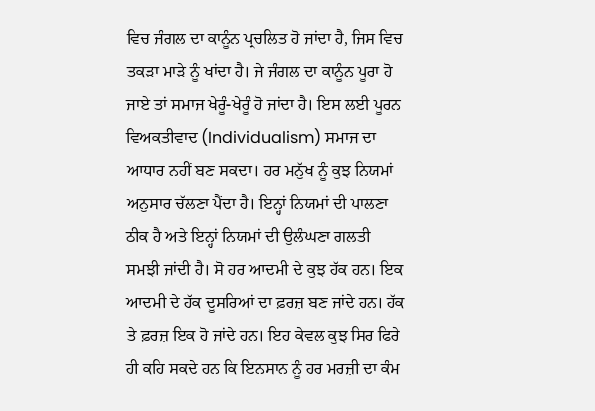ਵਿਚ ਜੰਗਲ ਦਾ ਕਾਨੂੰਨ ਪ੍ਰਚਲਿਤ ਹੋ ਜਾਂਦਾ ਹੈ, ਜਿਸ ਵਿਚ ਤਕੜਾ ਮਾੜੇ ਨੂੰ ਖਾਂਦਾ ਹੈ। ਜੇ ਜੰਗਲ ਦਾ ਕਾਨੂੰਨ ਪੂਰਾ ਹੋ ਜਾਏ ਤਾਂ ਸਮਾਜ ਖੇਰੂੰ-ਖੇਰੂੰ ਹੋ ਜਾਂਦਾ ਹੈ। ਇਸ ਲਈ ਪੂਰਨ ਵਿਅਕਤੀਵਾਦ (Individualism) ਸਮਾਜ ਦਾ ਆਧਾਰ ਨਹੀਂ ਬਣ ਸਕਦਾ। ਹਰ ਮਨੁੱਖ ਨੂੰ ਕੁਝ ਨਿਯਮਾਂ ਅਨੁਸਾਰ ਚੱਲਣਾ ਪੈਂਦਾ ਹੈ। ਇਨ੍ਹਾਂ ਨਿਯਮਾਂ ਦੀ ਪਾਲਣਾ ਠੀਕ ਹੈ ਅਤੇ ਇਨ੍ਹਾਂ ਨਿਯਮਾਂ ਦੀ ਉਲੰਘਣਾ ਗਲਤੀ ਸਮਝੀ ਜਾਂਦੀ ਹੈ। ਸੋ ਹਰ ਆਦਮੀ ਦੇ ਕੁਝ ਹੱਕ ਹਨ। ਇਕ ਆਦਮੀ ਦੇ ਹੱਕ ਦੂਸਰਿਆਂ ਦਾ ਫ਼ਰਜ਼ ਬਣ ਜਾਂਦੇ ਹਨ। ਹੱਕ ਤੇ ਫ਼ਰਜ਼ ਇਕ ਹੋ ਜਾਂਦੇ ਹਨ। ਇਹ ਕੇਵਲ ਕੁਝ ਸਿਰ ਫਿਰੇ ਹੀ ਕਹਿ ਸਕਦੇ ਹਨ ਕਿ ਇਨਸਾਨ ਨੂੰ ਹਰ ਮਰਜ਼ੀ ਦਾ ਕੰਮ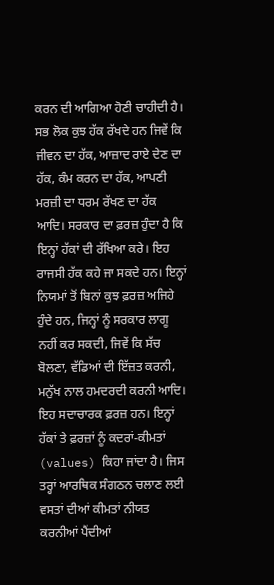ਕਰਨ ਦੀ ਆਗਿਆ ਹੋਣੀ ਚਾਹੀਦੀ ਹੈ। ਸਭ ਲੋਕ ਕੁਝ ਹੱਕ ਰੱਖਦੇ ਹਨ ਜਿਵੇਂ ਕਿ ਜੀਵਨ ਦਾ ਹੱਕ, ਆਜ਼ਾਦ ਰਾਏ ਦੇਣ ਦਾ ਹੱਕ, ਕੰਮ ਕਰਨ ਦਾ ਹੱਕ, ਆਪਣੀ ਮਰਜ਼ੀ ਦਾ ਧਰਮ ਰੱਖਣ ਦਾ ਹੱਕ ਆਦਿ। ਸਰਕਾਰ ਦਾ ਫ਼ਰਜ਼ ਹੁੰਦਾ ਹੈ ਕਿ ਇਨ੍ਹਾਂ ਹੱਕਾਂ ਦੀ ਰੱਖਿਆ ਕਰੇ। ਇਹ ਰਾਜਸੀ ਹੱਕ ਕਹੇ ਜਾ ਸਕਦੇ ਹਨ। ਇਨ੍ਹਾਂ ਨਿਯਮਾਂ ਤੋਂ ਬਿਨਾਂ ਕੁਝ ਫ਼ਰਜ਼ ਅਜਿਹੇ ਹੁੰਦੇ ਹਨ, ਜਿਨ੍ਹਾਂ ਨੂੰ ਸਰਕਾਰ ਲਾਗੂ ਨਹੀਂ ਕਰ ਸਕਦੀ, ਜਿਵੇਂ ਕਿ ਸੱਚ ਬੋਲਣਾ, ਵੱਡਿਆਂ ਦੀ ਇੱਜ਼ਤ ਕਰਨੀ, ਮਨੁੱਖ ਨਾਲ ਹਮਦਰਦੀ ਕਰਨੀ ਆਦਿ। ਇਹ ਸਦਾਚਾਰਕ ਫ਼ਰਜ਼ ਹਨ। ਇਨ੍ਹਾਂ ਹੱਕਾਂ ਤੇ ਫ਼ਰਜ਼ਾਂ ਨੂੰ ਕਦਰਾਂ-ਕੀਮਤਾਂ (values) ਕਿਹਾ ਜਾਂਦਾ ਹੈ। ਜਿਸ ਤਰ੍ਹਾਂ ਆਰਥਿਕ ਸੰਗਠਨ ਚਲਾਣ ਲਈ ਵਸਤਾਂ ਦੀਆਂ ਕੀਮਤਾਂ ਨੀਯਤ ਕਰਨੀਆਂ ਪੈਂਦੀਆਂ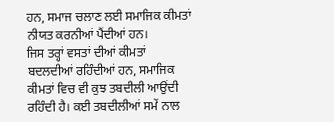ਹਨ, ਸਮਾਜ ਚਲਾਣ ਲਈ ਸਮਾਜਿਕ ਕੀਮਤਾਂ ਨੀਯਤ ਕਰਨੀਆਂ ਪੈਂਦੀਆਂ ਹਨ।
ਜਿਸ ਤਰ੍ਹਾਂ ਵਸਤਾਂ ਦੀਆਂ ਕੀਮਤਾਂ ਬਦਲਦੀਆਂ ਰਹਿੰਦੀਆਂ ਹਨ, ਸਮਾਜਿਕ ਕੀਮਤਾਂ ਵਿਚ ਵੀ ਕੁਝ ਤਬਦੀਲੀ ਆਉਂਦੀ ਰਹਿੰਦੀ ਹੈ। ਕਈ ਤਬਦੀਲੀਆਂ ਸਮੇਂ ਨਾਲ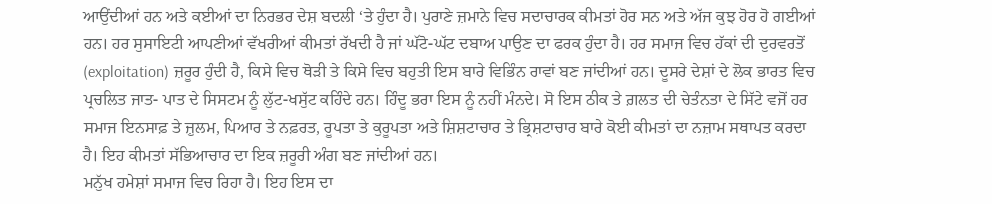ਆਉਂਦੀਆਂ ਹਨ ਅਤੇ ਕਈਆਂ ਦਾ ਨਿਰਭਰ ਦੇਸ਼ ਬਦਲੀ ‘ਤੇ ਹੁੰਦਾ ਹੈ। ਪੁਰਾਣੇ ਜ਼ਮਾਨੇ ਵਿਚ ਸਦਾਚਾਰਕ ਕੀਮਤਾਂ ਹੋਰ ਸਨ ਅਤੇ ਅੱਜ ਕੁਝ ਹੋਰ ਹੋ ਗਈਆਂ ਹਨ। ਹਰ ਸੁਸਾਇਟੀ ਆਪਣੀਆਂ ਵੱਖਰੀਆਂ ਕੀਮਤਾਂ ਰੱਖਦੀ ਹੈ ਜਾਂ ਘੱਟੋ-ਘੱਟ ਦਬਾਅ ਪਾਉਣ ਦਾ ਫਰਕ ਹੁੰਦਾ ਹੈ। ਹਰ ਸਮਾਜ ਵਿਚ ਹੱਕਾਂ ਦੀ ਦੁਰਵਰਤੋਂ (exploitation) ਜ਼ਰੂਰ ਹੁੰਦੀ ਹੈ, ਕਿਸੇ ਵਿਚ ਥੋੜੀ ਤੇ ਕਿਸੇ ਵਿਚ ਬਹੁਤੀ ਇਸ ਬਾਰੇ ਵਿਭਿੰਨ ਰਾਵਾਂ ਬਣ ਜਾਂਦੀਆਂ ਹਨ। ਦੂਸਰੇ ਦੇਸ਼ਾਂ ਦੇ ਲੋਕ ਭਾਰਤ ਵਿਚ ਪ੍ਰਚਲਿਤ ਜਾਤ- ਪਾਤ ਦੇ ਸਿਸਟਮ ਨੂੰ ਲੁੱਟ-ਖਸੁੱਟ ਕਹਿੰਦੇ ਹਨ। ਹਿੰਦੂ ਭਰਾ ਇਸ ਨੂੰ ਨਹੀਂ ਮੰਨਦੇ। ਸੋ ਇਸ ਠੀਕ ਤੇ ਗ਼ਲਤ ਦੀ ਚੇਤੰਨਤਾ ਦੇ ਸਿੱਟੇ ਵਜੋਂ ਹਰ ਸਮਾਜ ਇਨਸਾਫ਼ ਤੇ ਜ਼ੁਲਮ, ਪਿਆਰ ਤੇ ਨਫ਼ਰਤ, ਰੂਪਤਾ ਤੇ ਕੁਰੂਪਤਾ ਅਤੇ ਸ਼ਿਸ਼ਟਾਚਾਰ ਤੇ ਭ੍ਰਿਸ਼ਟਾਚਾਰ ਬਾਰੇ ਕੋਈ ਕੀਮਤਾਂ ਦਾ ਨਜ਼ਾਮ ਸਥਾਪਤ ਕਰਦਾ ਹੈ। ਇਹ ਕੀਮਤਾਂ ਸੱਭਿਆਚਾਰ ਦਾ ਇਕ ਜ਼ਰੂਰੀ ਅੰਗ ਬਣ ਜਾਂਦੀਆਂ ਹਨ।
ਮਨੁੱਖ ਹਮੇਸ਼ਾਂ ਸਮਾਜ ਵਿਚ ਰਿਹਾ ਹੈ। ਇਹ ਇਸ ਦਾ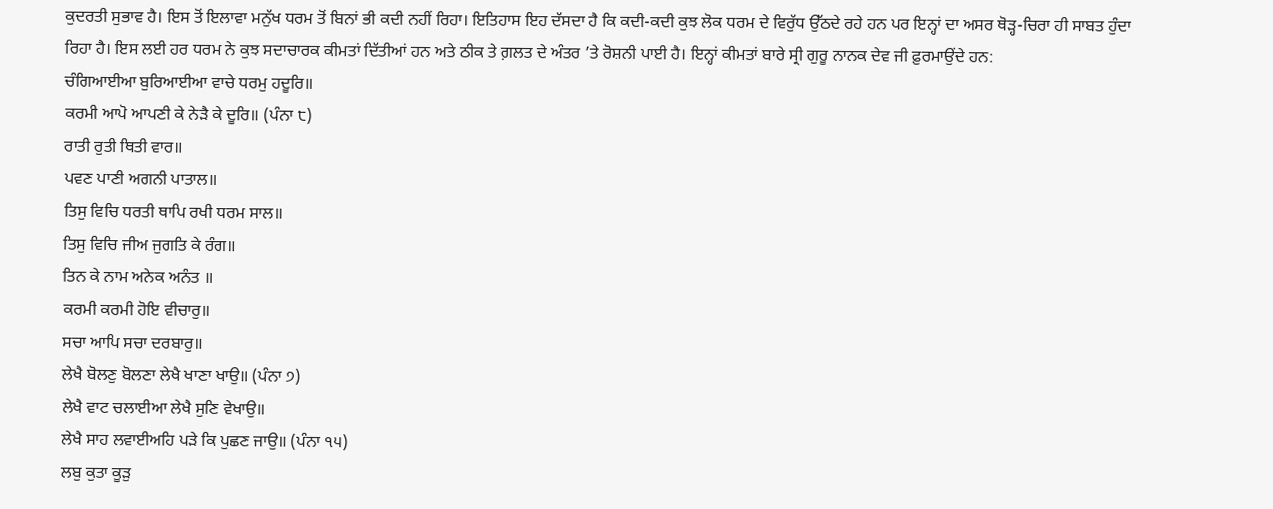ਕੁਦਰਤੀ ਸੁਭਾਵ ਹੈ। ਇਸ ਤੋਂ ਇਲਾਵਾ ਮਨੁੱਖ ਧਰਮ ਤੋਂ ਬਿਨਾਂ ਭੀ ਕਦੀ ਨਹੀਂ ਰਿਹਾ। ਇਤਿਹਾਸ ਇਹ ਦੱਸਦਾ ਹੈ ਕਿ ਕਦੀ-ਕਦੀ ਕੁਝ ਲੋਕ ਧਰਮ ਦੇ ਵਿਰੁੱਧ ਉੱਠਦੇ ਰਹੇ ਹਨ ਪਰ ਇਨ੍ਹਾਂ ਦਾ ਅਸਰ ਥੋੜ੍ਹ-ਚਿਰਾ ਹੀ ਸਾਬਤ ਹੁੰਦਾ ਰਿਹਾ ਹੈ। ਇਸ ਲਈ ਹਰ ਧਰਮ ਨੇ ਕੁਝ ਸਦਾਚਾਰਕ ਕੀਮਤਾਂ ਦਿੱਤੀਆਂ ਹਨ ਅਤੇ ਠੀਕ ਤੇ ਗ਼ਲਤ ਦੇ ਅੰਤਰ ’ਤੇ ਰੋਸ਼ਨੀ ਪਾਈ ਹੈ। ਇਨ੍ਹਾਂ ਕੀਮਤਾਂ ਬਾਰੇ ਸ੍ਰੀ ਗੁਰੂ ਨਾਨਕ ਦੇਵ ਜੀ ਫ਼ੁਰਮਾਉਂਦੇ ਹਨ:
ਚੰਗਿਆਈਆ ਬੁਰਿਆਈਆ ਵਾਚੇ ਧਰਮੁ ਹਦੂਰਿ॥
ਕਰਮੀ ਆਪੋ ਆਪਣੀ ਕੇ ਨੇੜੈ ਕੇ ਦੂਰਿ॥ (ਪੰਨਾ ੮)
ਰਾਤੀ ਰੁਤੀ ਥਿਤੀ ਵਾਰ॥
ਪਵਣ ਪਾਣੀ ਅਗਨੀ ਪਾਤਾਲ॥
ਤਿਸੁ ਵਿਚਿ ਧਰਤੀ ਥਾਪਿ ਰਖੀ ਧਰਮ ਸਾਲ॥
ਤਿਸੁ ਵਿਚਿ ਜੀਅ ਜੁਗਤਿ ਕੇ ਰੰਗ॥
ਤਿਨ ਕੇ ਨਾਮ ਅਨੇਕ ਅਨੰਤ ॥
ਕਰਮੀ ਕਰਮੀ ਹੋਇ ਵੀਚਾਰੁ॥
ਸਚਾ ਆਪਿ ਸਚਾ ਦਰਬਾਰੁ॥
ਲੇਖੈ ਬੋਲਣੁ ਬੋਲਣਾ ਲੇਖੈ ਖਾਣਾ ਖਾਉ॥ (ਪੰਨਾ ੭)
ਲੇਖੈ ਵਾਟ ਚਲਾਈਆ ਲੇਖੈ ਸੁਣਿ ਵੇਖਾਉ॥
ਲੇਖੈ ਸਾਹ ਲਵਾਈਅਹਿ ਪੜੇ ਕਿ ਪੁਛਣ ਜਾਉ॥ (ਪੰਨਾ ੧੫)
ਲਬੁ ਕੁਤਾ ਕੂੜੁ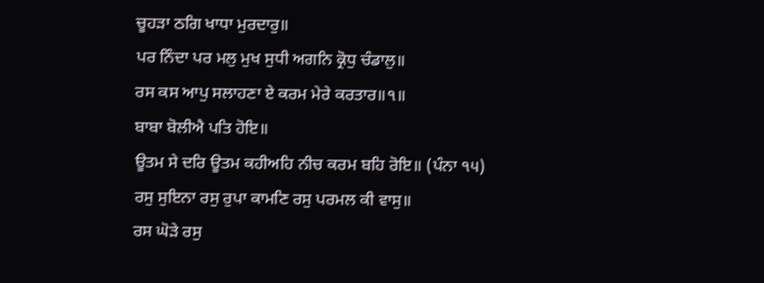ਚੂਹੜਾ ਠਗਿ ਖਾਧਾ ਮੁਰਦਾਰੁ॥
ਪਰ ਨਿੰਦਾ ਪਰ ਮਲੁ ਮੁਖ ਸੁਧੀ ਅਗਨਿ ਕ੍ਰੋਧੁ ਚੰਡਾਲੁ॥
ਰਸ ਕਸ ਆਪੁ ਸਲਾਹਣਾ ਏ ਕਰਮ ਮੇਰੇ ਕਰਤਾਰ॥੧॥
ਬਾਬਾ ਬੋਲੀਐ ਪਤਿ ਹੋਇ॥
ਊਤਮ ਸੇ ਦਰਿ ਊਤਮ ਕਹੀਅਹਿ ਨੀਚ ਕਰਮ ਬਹਿ ਰੋਇ॥ (ਪੰਨਾ ੧੫)
ਰਸੁ ਸੁਇਨਾ ਰਸੁ ਰੁਪਾ ਕਾਮਣਿ ਰਸੁ ਪਰਮਲ ਕੀ ਵਾਸੁ॥
ਰਸ ਘੋੜੇ ਰਸੁ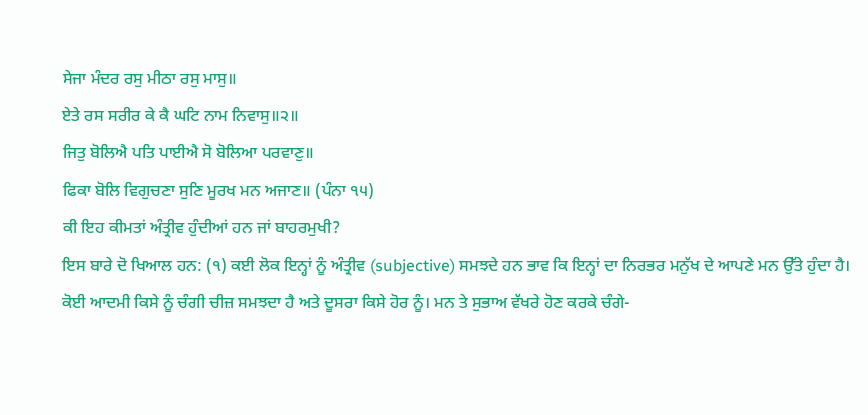ਸੇਜਾ ਮੰਦਰ ਰਸੁ ਮੀਠਾ ਰਸੁ ਮਾਸੁ॥
ਏਤੇ ਰਸ ਸਰੀਰ ਕੇ ਕੈ ਘਟਿ ਨਾਮ ਨਿਵਾਸੁ॥੨॥
ਜਿਤੁ ਬੋਲਿਐ ਪਤਿ ਪਾਈਐ ਸੋ ਬੋਲਿਆ ਪਰਵਾਣੁ॥
ਫਿਕਾ ਬੋਲਿ ਵਿਗੁਚਣਾ ਸੁਣਿ ਮੂਰਖ ਮਨ ਅਜਾਣ॥ (ਪੰਨਾ ੧੫)
ਕੀ ਇਹ ਕੀਮਤਾਂ ਅੰਤ੍ਰੀਵ ਹੁੰਦੀਆਂ ਹਨ ਜਾਂ ਬਾਹਰਮੁਖੀ?
ਇਸ ਬਾਰੇ ਦੋ ਖਿਆਲ ਹਨ: (੧) ਕਈ ਲੋਕ ਇਨ੍ਹਾਂ ਨੂੰ ਅੰਤ੍ਰੀਵ (subjective) ਸਮਝਦੇ ਹਨ ਭਾਵ ਕਿ ਇਨ੍ਹਾਂ ਦਾ ਨਿਰਭਰ ਮਨੁੱਖ ਦੇ ਆਪਣੇ ਮਨ ਉੱਤੇ ਹੁੰਦਾ ਹੈ। ਕੋਈ ਆਦਮੀ ਕਿਸੇ ਨੂੰ ਚੰਗੀ ਚੀਜ਼ ਸਮਝਦਾ ਹੈ ਅਤੇ ਦੂਸਰਾ ਕਿਸੇ ਹੋਰ ਨੂੰ। ਮਨ ਤੇ ਸੁਭਾਅ ਵੱਖਰੇ ਹੋਣ ਕਰਕੇ ਚੰਗੇ-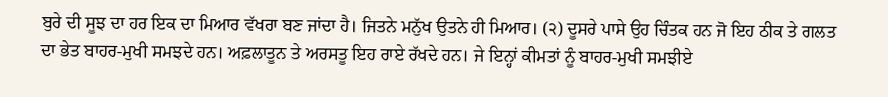ਬੁਰੇ ਦੀ ਸੂਝ ਦਾ ਹਰ ਇਕ ਦਾ ਮਿਆਰ ਵੱਖਰਾ ਬਣ ਜਾਂਦਾ ਹੈ। ਜਿਤਨੇ ਮਨੁੱਖ ਉਤਨੇ ਹੀ ਮਿਆਰ। (੨) ਦੂਸਰੇ ਪਾਸੇ ਉਹ ਚਿੰਤਕ ਹਨ ਜੋ ਇਹ ਠੀਕ ਤੇ ਗਲਤ ਦਾ ਭੇਤ ਬਾਹਰ-ਮੁਖੀ ਸਮਝਦੇ ਹਨ। ਅਫ਼ਲਾਤੂਨ ਤੇ ਅਰਸਤੂ ਇਹ ਰਾਏ ਰੱਖਦੇ ਹਨ। ਜੇ ਇਨ੍ਹਾਂ ਕੀਮਤਾਂ ਨੂੰ ਬਾਹਰ-ਮੁਖੀ ਸਮਝੀਏ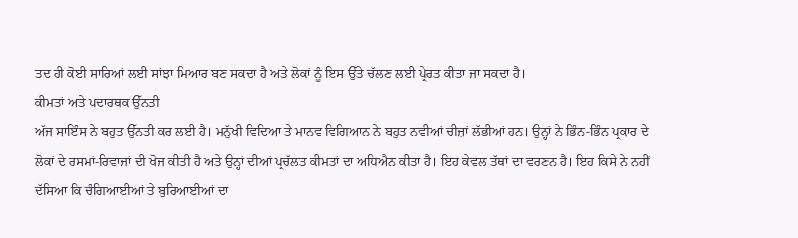ਤਦ ਹੀ ਕੋਈ ਸਾਰਿਆਂ ਲਈ ਸਾਂਝਾ ਮਿਆਰ ਬਣ ਸਕਦਾ ਹੈ ਅਤੇ ਲੋਕਾਂ ਨੂੰ ਇਸ ਉੱਤੇ ਚੱਲਣ ਲਈ ਪ੍ਰੇਰਤ ਕੀਤਾ ਜਾ ਸਕਦਾ ਹੈ।
ਕੀਮਤਾਂ ਅਤੇ ਪਦਾਰਥਕ ਉੱਨਤੀ
ਅੱਜ ਸਾਇੰਸ ਨੇ ਬਹੁਤ ਉੱਨਤੀ ਕਰ ਲਈ ਹੈ। ਮਨੁੱਖੀ ਵਿਦਿਆ ਤੇ ਮਾਨਵ ਵਿਗਿਆਨ ਨੇ ਬਹੁਤ ਨਵੀਆਂ ਚੀਜ਼ਾਂ ਲੱਭੀਆਂ ਹਨ। ਉਨ੍ਹਾਂ ਨੇ ਭਿੰਨ-ਭਿੰਨ ਪ੍ਰਕਾਰ ਦੇ ਲੋਕਾਂ ਦੇ ਰਸਮਾਂ-ਰਿਵਾਜਾਂ ਦੀ ਖੋਜ ਕੀਤੀ ਹੈ ਅਤੇ ਉਨ੍ਹਾਂ ਦੀਆਂ ਪ੍ਰਚੱਲਤ ਕੀਮਤਾਂ ਦਾ ਅਧਿਐਨ ਕੀਤਾ ਹੈ। ਇਹ ਕੇਵਲ ਤੱਥਾਂ ਦਾ ਵਰਣਨ ਹੈ। ਇਹ ਕਿਸੇ ਨੇ ਨਹੀਂ ਦੱਸਿਆ ਕਿ ਚੰਗਿਆਈਆਂ ਤੇ ਬੁਰਿਆਈਆਂ ਦਾ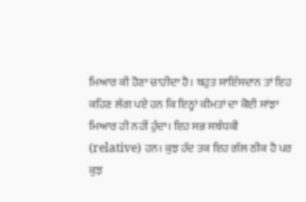ਮਿਆਰ ਕੀ ਹੋਣਾ ਚਾਹੀਦਾ ਹੈ। ਬਹੁਤ ਸਾਇੰਸਦਾਨ ਤਾਂ ਇਹ ਕਹਿਣ ਲੱਗ ਪਏ ਹਨ ਕਿ ਇਨ੍ਹਾਂ ਕੀਮਤਾਂ ਦਾ ਕੋਈ ਸਾਂਝਾ ਮਿਆਰ ਹੀ ਨਹੀਂ ਹੁੰਦਾ। ਇਹ ਸਭ ਸਬੰਧਕੀ (relative) ਹਨ। ਕੁਝ ਹੱਦ ਤਕ ਇਹ ਗੱਲ ਠੀਕ ਹੈ ਪਰ ਕੁਝ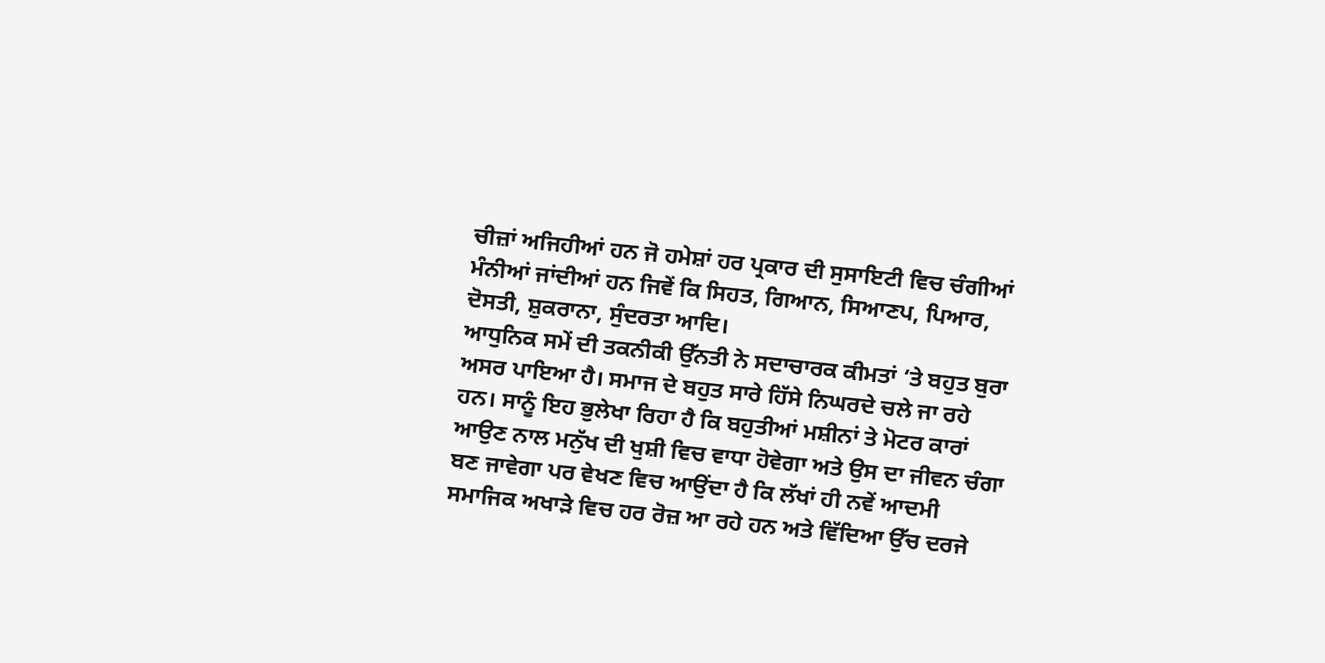ਚੀਜ਼ਾਂ ਅਜਿਹੀਆਂ ਹਨ ਜੋ ਹਮੇਸ਼ਾਂ ਹਰ ਪ੍ਰਕਾਰ ਦੀ ਸੁਸਾਇਟੀ ਵਿਚ ਚੰਗੀਆਂ ਮੰਨੀਆਂ ਜਾਂਦੀਆਂ ਹਨ ਜਿਵੇਂ ਕਿ ਸਿਹਤ, ਗਿਆਨ, ਸਿਆਣਪ, ਪਿਆਰ, ਦੋਸਤੀ, ਸ਼ੁਕਰਾਨਾ, ਸੁੰਦਰਤਾ ਆਦਿ।
ਆਧੁਨਿਕ ਸਮੇਂ ਦੀ ਤਕਨੀਕੀ ਉੱਨਤੀ ਨੇ ਸਦਾਚਾਰਕ ਕੀਮਤਾਂ ‘ਤੇ ਬਹੁਤ ਬੁਰਾ ਅਸਰ ਪਾਇਆ ਹੈ। ਸਮਾਜ ਦੇ ਬਹੁਤ ਸਾਰੇ ਹਿੱਸੇ ਨਿਘਰਦੇ ਚਲੇ ਜਾ ਰਹੇ ਹਨ। ਸਾਨੂੰ ਇਹ ਭੁਲੇਖਾ ਰਿਹਾ ਹੈ ਕਿ ਬਹੁਤੀਆਂ ਮਸ਼ੀਨਾਂ ਤੇ ਮੋਟਰ ਕਾਰਾਂ ਆਉਣ ਨਾਲ ਮਨੁੱਖ ਦੀ ਖੁਸ਼ੀ ਵਿਚ ਵਾਧਾ ਹੋਵੇਗਾ ਅਤੇ ਉਸ ਦਾ ਜੀਵਨ ਚੰਗਾ ਬਣ ਜਾਵੇਗਾ ਪਰ ਵੇਖਣ ਵਿਚ ਆਉਂਦਾ ਹੈ ਕਿ ਲੱਖਾਂ ਹੀ ਨਵੇਂ ਆਦਮੀ ਸਮਾਜਿਕ ਅਖਾੜੇ ਵਿਚ ਹਰ ਰੋਜ਼ ਆ ਰਹੇ ਹਨ ਅਤੇ ਵਿੱਦਿਆ ਉੱਚ ਦਰਜੇ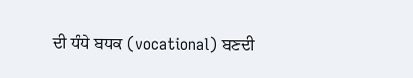ਦੀ ਧੰਧੇ ਬਧਕ (vocational) ਬਣਦੀ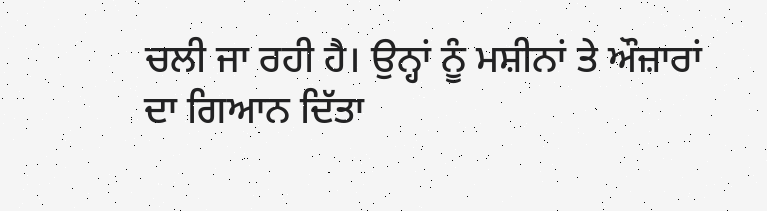ਚਲੀ ਜਾ ਰਹੀ ਹੈ। ਉਨ੍ਹਾਂ ਨੂੰ ਮਸ਼ੀਨਾਂ ਤੇ ਔਜ਼ਾਰਾਂ ਦਾ ਗਿਆਨ ਦਿੱਤਾ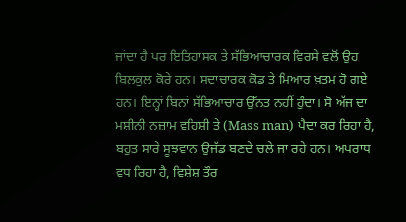ਜਾਂਦਾ ਹੈ ਪਰ ਇਤਿਹਾਸਕ ਤੇ ਸੱਭਿਆਚਾਰਕ ਵਿਰਸੇ ਵਲੋਂ ਉਹ ਬਿਲਕੁਲ ਕੋਰੇ ਹਨ। ਸਦਾਚਾਰਕ ਕੋਡ ਤੇ ਮਿਆਰ ਖ਼ਤਮ ਹੋ ਗਏ ਹਨ। ਇਨ੍ਹਾਂ ਬਿਨਾਂ ਸੱਭਿਆਚਾਰ ਉੱਨਤ ਨਹੀਂ ਹੁੰਦਾ। ਸੋ ਅੱਜ ਦਾ ਮਸ਼ੀਨੀ ਨਜ਼ਾਮ ਵਹਿਸ਼ੀ ਤੇ (Mass man) ਪੈਦਾ ਕਰ ਰਿਹਾ ਹੈ, ਬਹੁਤ ਸਾਰੇ ਸੂਝਵਾਨ ਉਜੱਡ ਬਣਦੇ ਚਲੇ ਜਾ ਰਹੇ ਹਨ। ਅਪਰਾਧ ਵਧ ਰਿਹਾ ਹੈ, ਵਿਸ਼ੇਸ਼ ਤੌਰ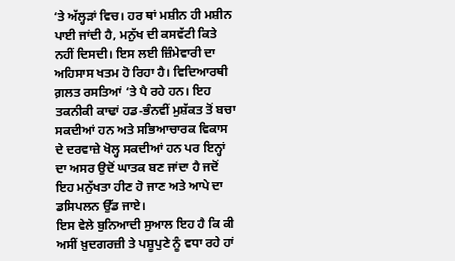‘ਤੇ ਅੱਲ੍ਹੜਾਂ ਵਿਚ। ਹਰ ਥਾਂ ਮਸ਼ੀਨ ਹੀ ਮਸ਼ੀਨ ਪਾਈ ਜਾਂਦੀ ਹੈ, ਮਨੁੱਖ ਦੀ ਕਸਵੱਟੀ ਕਿਤੇ ਨਹੀਂ ਦਿਸਦੀ। ਇਸ ਲਈ ਜ਼ਿੰਮੇਵਾਰੀ ਦਾ ਅਹਿਸਾਸ ਖਤਮ ਹੋ ਰਿਹਾ ਹੈ। ਵਿਦਿਆਰਥੀ ਗ਼ਲਤ ਰਸਤਿਆਂ ‘ਤੇ ਪੈ ਰਹੇ ਹਨ। ਇਹ ਤਕਨੀਕੀ ਕਾਢਾਂ ਹਡ-ਭੰਨਵੀਂ ਮੁਸ਼ੱਕਤ ਤੋਂ ਬਚਾ ਸਕਦੀਆਂ ਹਨ ਅਤੇ ਸਭਿਆਚਾਰਕ ਵਿਕਾਸ ਦੇ ਦਰਵਾਜ਼ੇ ਖੋਲ੍ਹ ਸਕਦੀਆਂ ਹਨ ਪਰ ਇਨ੍ਹਾਂ ਦਾ ਅਸਰ ਉਦੋਂ ਘਾਤਕ ਬਣ ਜਾਂਦਾ ਹੈ ਜਦੋਂ ਇਹ ਮਨੁੱਖਤਾ ਹੀਣ ਹੋ ਜਾਣ ਅਤੇ ਆਪੇ ਦਾ ਡਸਿਪਲਨ ਉੱਡ ਜਾਏ।
ਇਸ ਵੇਲੇ ਬੁਨਿਆਦੀ ਸੁਆਲ ਇਹ ਹੈ ਕਿ ਕੀ ਅਸੀਂ ਖ਼ੁਦਗਰਜ਼ੀ ਤੇ ਪਸ਼ੂਪੁਣੇ ਨੂੰ ਵਧਾ ਰਹੇ ਹਾਂ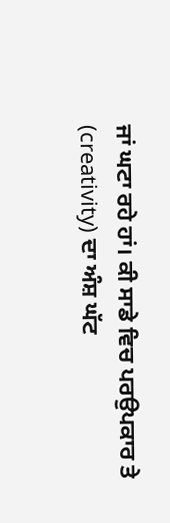ਜਾਂ ਘਟਾ ਰਹੇ ਹਾਂ। ਕੀ ਸਾਡੇ ਵਿਚ ਪਰਉਪਕਾਰ ਤੇ (creativity) ਦਾ ਅੰਸ਼ ਘੱਟ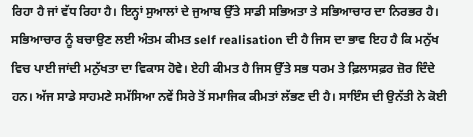ਰਿਹਾ ਹੈ ਜਾਂ ਵੱਧ ਰਿਹਾ ਹੈ। ਇਨ੍ਹਾਂ ਸੁਆਲਾਂ ਦੇ ਜੁਆਬ ਉੱਤੇ ਸਾਡੀ ਸਭਿਅਤਾ ਤੇ ਸਭਿਆਚਾਰ ਦਾ ਨਿਰਭਰ ਹੈ। ਸਭਿਆਚਾਰ ਨੂੰ ਬਚਾਉਣ ਲਈ ਅੰਤਮ ਕੀਮਤ self realisation ਦੀ ਹੈ ਜਿਸ ਦਾ ਭਾਵ ਇਹ ਹੈ ਕਿ ਮਨੁੱਖ ਵਿਚ ਪਾਈ ਜਾਂਦੀ ਮਨੁੱਖਤਾ ਦਾ ਵਿਕਾਸ ਹੋਵੇ। ਏਹੀ ਕੀਮਤ ਹੈ ਜਿਸ ਉੱਤੇ ਸਭ ਧਰਮ ਤੇ ਫ਼ਿਲਾਸਫ਼ਰ ਜ਼ੋਰ ਦਿੰਦੇ ਹਨ। ਅੱਜ ਸਾਡੇ ਸਾਹਮਣੇ ਸਮੱਸਿਆ ਨਵੇਂ ਸਿਰੇ ਤੋਂ ਸਮਾਜਿਕ ਕੀਮਤਾਂ ਲੱਭਣ ਦੀ ਹੈ। ਸਾਇੰਸ ਦੀ ਉਨੱਤੀ ਨੇ ਕੋਈ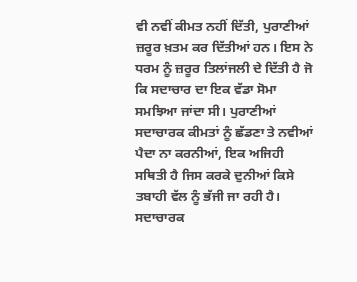ਵੀ ਨਵੀਂ ਕੀਮਤ ਨਹੀਂ ਦਿੱਤੀ, ਪੁਰਾਣੀਆਂ ਜ਼ਰੂਰ ਖ਼ਤਮ ਕਰ ਦਿੱਤੀਆਂ ਹਨ। ਇਸ ਨੇ ਧਰਮ ਨੂੰ ਜ਼ਰੂਰ ਤਿਲਾਂਜਲੀ ਦੇ ਦਿੱਤੀ ਹੈ ਜੋ ਕਿ ਸਦਾਚਾਰ ਦਾ ਇਕ ਵੱਡਾ ਸੋਮਾ ਸਮਝਿਆ ਜਾਂਦਾ ਸੀ। ਪੁਰਾਣੀਆਂ ਸਦਾਚਾਰਕ ਕੀਮਤਾਂ ਨੂੰ ਛੱਡਣਾ ਤੇ ਨਵੀਆਂ ਪੈਦਾ ਨਾ ਕਰਨੀਆਂ, ਇਕ ਅਜਿਹੀ ਸਥਿਤੀ ਹੈ ਜਿਸ ਕਰਕੇ ਦੁਨੀਆਂ ਕਿਸੇ ਤਬਾਹੀ ਵੱਲ ਨੂੰ ਭੱਜੀ ਜਾ ਰਹੀ ਹੈ। ਸਦਾਚਾਰਕ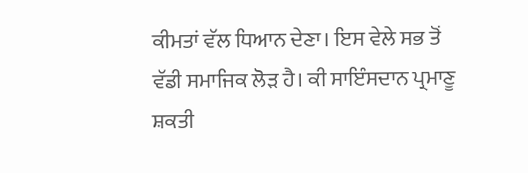ਕੀਮਤਾਂ ਵੱਲ ਧਿਆਨ ਦੇਣਾ। ਇਸ ਵੇਲੇ ਸਭ ਤੋਂ ਵੱਡੀ ਸਮਾਜਿਕ ਲੋੜ ਹੈ। ਕੀ ਸਾਇੰਸਦਾਨ ਪ੍ਰਮਾਣੂ ਸ਼ਕਤੀ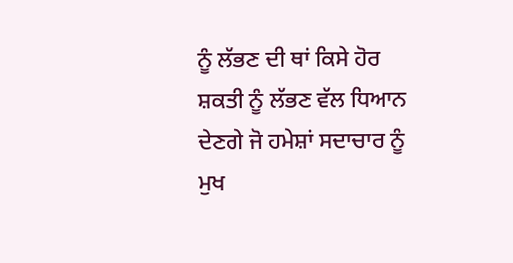ਨੂੰ ਲੱਭਣ ਦੀ ਥਾਂ ਕਿਸੇ ਹੋਰ ਸ਼ਕਤੀ ਨੂੰ ਲੱਭਣ ਵੱਲ ਧਿਆਨ ਦੇਣਗੇ ਜੋ ਹਮੇਸ਼ਾਂ ਸਦਾਚਾਰ ਨੂੰ ਮੁਖ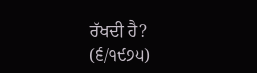ਰੱਖਦੀ ਹੈ?
(੬/੧੯੭੫)